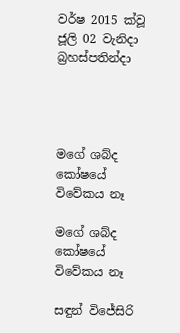වර්ෂ 2015 ක්වූ ජූලි 02 වැනිදා බ්‍රහස්පතින්දා




මගේ ශබ්ද කෝෂයේ විවේකය නෑ

මගේ ශබ්ද කෝෂයේ විවේකය නෑ

සඳුන් විජේසිරි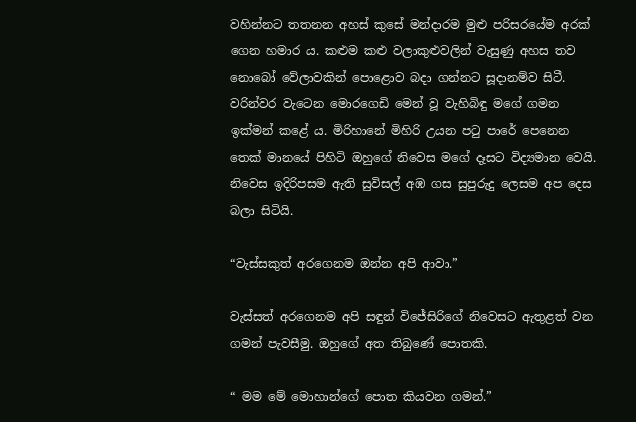වහින්නට තතනන අහස් කුසේ මන්දාරම මුළු පරිසරයේම අරක් ගෙන හමාර ය. කළුම කළු වලාකුළුවලින් වැසුණු අහස තව නොබෝ වේලාවකින් පොළොව බදා ගන්නට සූදානම්ව සිටී. වරින්වර වැටෙන මොරගෙඩි මෙන් වූ වැහිබිඳු මගේ ගමන ඉක්මන් කළේ ය. මිරිහානේ මිහිරි උයන පටු පාරේ පෙනෙන තෙක් මානයේ පිහිටි ඔහුගේ නිවෙස මගේ දෑසට විද්‍යමාන වෙයි. නිවෙස ඉදිරිපසම ඇති සුවිසල් අඹ ගස සුපුරුදු ලෙසම අප දෙස බලා සිටියි.

“වැස්සකුත් අරගෙනම ඔන්න අපි ආවා.”

වැස්සත් අරගෙනම අපි සඳුන් විජේසිරිගේ නිවෙසට ඇතුළත් වන ගමන් පැවසීමු. ඔහුගේ අත තිබුණේ පොතකි.

“ මම මේ මොහාන්ගේ පොත කියවන ගමන්.”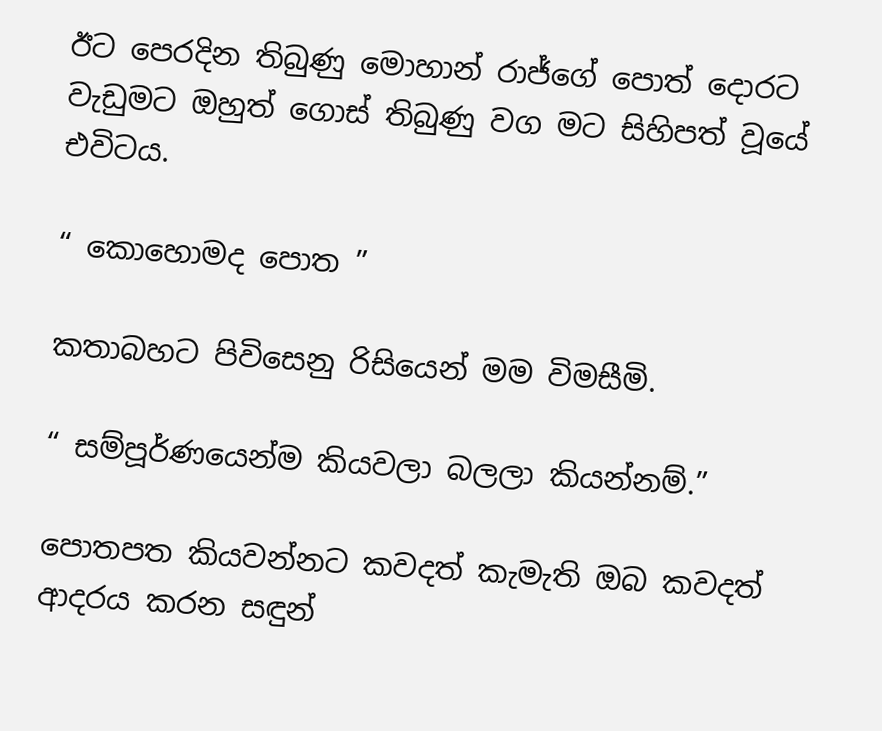ඊට පෙරදින තිබුණු මොහාන් රාජ්ගේ පොත් දොරට වැඩුමට ඔහුත් ගොස් තිබුණු වග මට සිහිපත් වූයේ එවිටය.

“ කොහොමද පොත ”

කතාබහට පිවිසෙනු රිසියෙන් මම විමසීමි.

“ සම්පූර්ණයෙන්ම කියවලා බලලා කියන්නම්.”

පොතපත කියවන්නට කවදත් කැමැති ඔබ කවදත් ආදරය කරන සඳුන්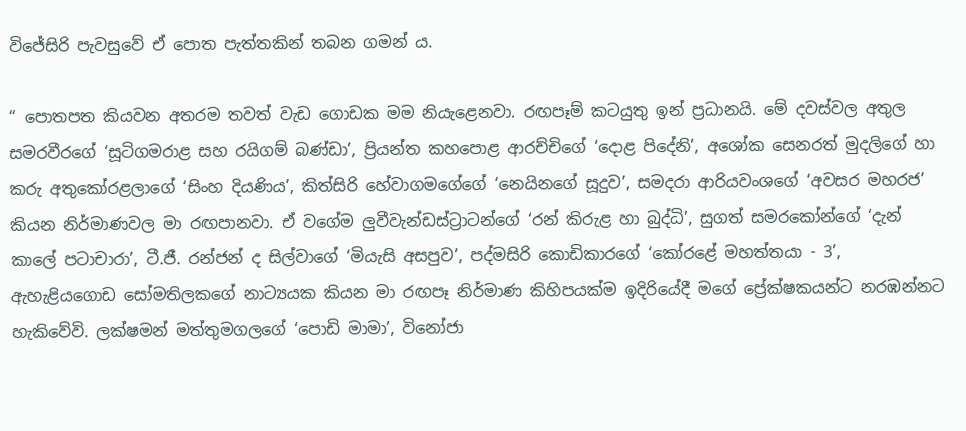විජේසිරි පැවසුවේ ඒ පොත පැත්තකින් තබන ගමන් ය.

“ පොතපත කියවන අතරම තවත් වැඩ ගොඩක මම නියැළෙනවා. රඟපෑම් කටයුතු ඉන් ප්‍රධානයි. මේ දවස්වල අතුල සමරවීරගේ ‘සූටිගමරාළ සහ රයිගම් බණ්ඩා’, ප්‍රියන්ත කහපොළ ආරච්චිගේ ‘දොළ පිදේනි’, අශෝක සෙනරත් මුදලිගේ හා කරු අතුකෝරළලාගේ ‘සිංහ දියණිය’, කිත්සිරි හේවාගමගේගේ ‘නෙයිනගේ සූදුව’, සමදරා ආරියවංශගේ ‘අවසර මහරජ’ කියන නිර්මාණවල මා රඟපානවා. ඒ වගේම ලුවීවැන්ඩස්ට්‍රාටන්ගේ ‘රන් කිරුළ හා බුද්ධි’, සුගත් සමරකෝන්ගේ ‘දැන් කාලේ පටාචාරා’, ටී.ජී. රන්ජන් ද සිල්වාගේ ‘මියැසි අසපුව’, පද්මසිරි කොඩිකාරගේ ‘කෝරළේ මහත්තයා - 3’, ඇහැළියගොඩ සෝමතිලකගේ නාට්‍යයක කියන මා රඟපෑ නිර්මාණ කිහිපයක්ම ඉදිරියේදී මගේ ප්‍රේක්ෂකයන්ට නරඹන්නට හැකිවේවි. ලක්ෂමන් මත්තුමගලගේ ‘පොඩි මාමා’, විනෝජා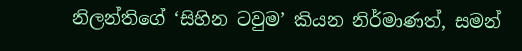නිලන්තිගේ ‘සිහින ටවුම’ කියන නිර්මාණත්, සමන්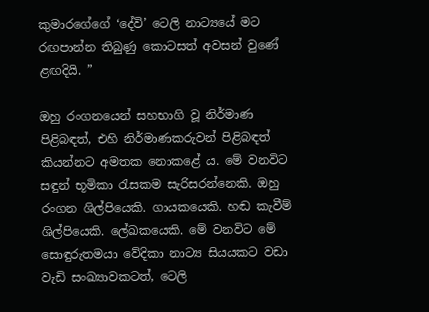කුමාරගේගේ ‘දේවි’ ටෙලි නාට්‍යයේ මට රඟපාන්න තිබුණු කොටසත් අවසන් වුණේ ළඟදියි. ”

ඔහු රංගනයෙන් සහභාගි වූ නිර්මාණ පිළිබඳත්, එහි නිර්මාණකරුවන් පිළිබඳත් කියන්නට අමතක නොකළේ ය. මේ වනවිට සඳුන් භූමිකා රැසකම සැරිසරන්නෙකි. ඔහු රංගන ශිල්පියෙකි. ගායකයෙකි. හඬ කැවීම් ශිල්පියෙකි. ලේඛකයෙකි. මේ වනවිට මේ සොඳුරුතමයා වේදිකා නාට්‍ය සියයකට වඩා වැඩි සංඛ්‍යාවකටත්, ටෙලි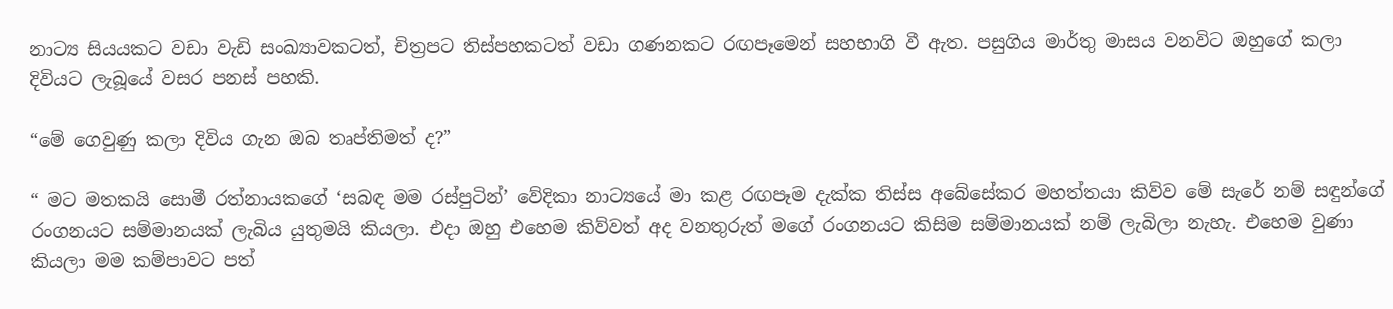නාට්‍ය සියයකට වඩා වැඩි සංඛ්‍යාවකටත්, චිත්‍රපට තිස්පහකටත් වඩා ගණනකට රඟපෑමෙන් සහභාගි වී ඇත. පසුගිය මාර්තු මාසය වනවිට ඔහුගේ කලා දිවියට ලැබූයේ වසර පනස් පහකි.

“මේ ගෙවුණු කලා දිවිය ගැන ඔබ තෘප්තිමත් ද?”

“ මට මතකයි සොමී රත්නායකගේ ‘සබඳ මම රස්පුටින්’ වේදිකා නාට්‍යයේ මා කළ රඟපෑම දැක්ක තිස්ස අබේසේකර මහත්තයා කිව්ව මේ සැරේ නම් සඳුන්ගේ රංගනයට සම්මානයක් ලැබිය යුතුමයි කියලා. එදා ඔහු එහෙම කිව්වත් අද වනතුරුත් මගේ රංගනයට කිසිම සම්මානයක් නම් ලැබිලා නැහැ. එහෙම වුණා කියලා මම කම්පාවට පත්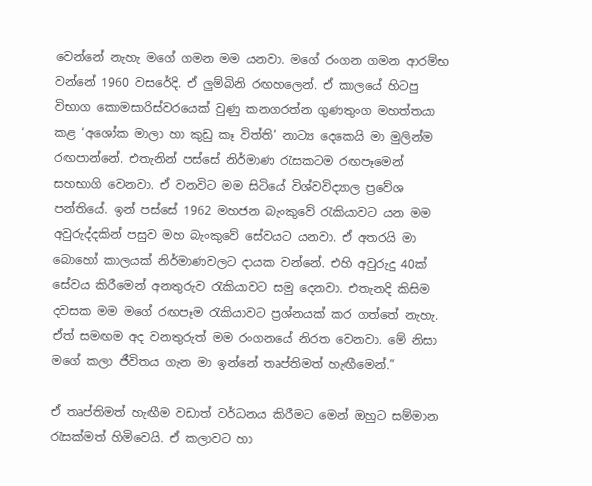වෙන්නේ නැහැ මගේ ගමන මම යනවා. මගේ රංගන ගමන ආරම්භ වන්නේ 1960 වසරේදි. ඒ ලුම්බිනි රඟහලෙන්. ඒ කාලයේ හිටපු විභාග කොමසාරිස්වරයෙක් වුණු කනගරත්න ගුණතුංග මහත්තයා කළ ‘අශෝක මාලා හා කුඩු කෑ විත්ති’ නාට්‍ය දෙකෙයි මා මුලින්ම රඟපාන්නේ. එතැනින් පස්සේ නිර්මාණ රැසකටම රඟපෑමෙන් සහභාගි වෙනවා. ඒ වනවිට මම සිටියේ විශ්වවිද්‍යාල ප්‍රවේශ පන්තියේ. ඉන් පස්සේ 1962 මහජන බැංකුවේ රැකියාවට යන මම අවුරුද්දකින් පසුව මහ බැංකුවේ සේවයට යනවා. ඒ අතරයි මා බොහෝ කාලයක් නිර්මාණවලට දායක වන්නේ. එහි අවුරුදු 40ක් සේවය කිරීමෙන් අනතුරුව රැකියාවට සමු දෙනවා. එතැනදි කිසිම දවසක මම මගේ රඟපෑම රැකියාවට ප්‍රශ්නයක් කර ගත්තේ නැහැ. ඒත් සමඟම අද වනතුරුත් මම රංගනයේ නිරත වෙනවා. මේ නිසා මගේ කලා ජීවිතය ගැන මා ඉන්නේ තෘප්තිමත් හැඟීමෙන්.”

ඒ තෘප්තිමත් හැඟීම වඩාත් වර්ධනය කිරීමට මෙන් ඔහුට සම්මාන රැසක්මත් හිමිවෙයි. ඒ කලාවට හා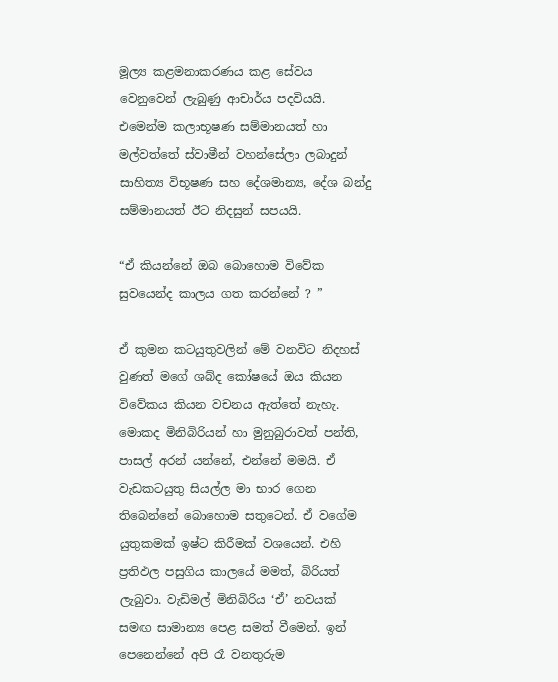මූල්‍ය කළමනාකරණය කළ සේවය වෙනුවෙන් ලැබුණු ආචාර්ය පදවියයි. එමෙන්ම කලාභූෂණ සම්මානයත් හා මල්වත්තේ ස්වාමීන් වහන්සේලා ලබාදුන් සාහිත්‍ය විභූෂණ සහ දේශමාන්‍ය, දේශ බන්දු සම්මානයත් ඊට නිදසුන් සපයයි.

“ඒ කියන්නේ ඔබ බොහොම විවේක සුවයෙන්ද කාලය ගත කරන්නේ ? ”

ඒ කුමන කටයුතුවලින් මේ වනවිට නිදහස් වුණත් මගේ ශබ්ද කෝෂයේ ඔය කියන විවේකය කියන වචනය ඇත්තේ නැහැ. මොකද මිනිබිරියන් හා මුනුබුරාවත් පන්ති, පාසල් අරන් යන්නේ, එන්නේ මමයි. ඒ වැඩකටයුතු සියල්ල මා භාර ගෙන තිබෙන්නේ බොහොම සතුටෙන්. ඒ වගේම යුතුකමක් ඉෂ්ට කිරීමක් වශයෙන්. එහි ප්‍රතිඵල පසුගිය කාලයේ මමත්, බිරියත් ලැබුවා. වැඩිමල් මිනිබිරිය ‘ඒ’ නවයක් සමඟ සාමාන්‍ය පෙළ සමත් වීමෙන්. ඉන් පෙනෙන්නේ අපි රෑ වනතුරුම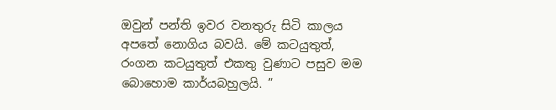ඔවුන් පන්ති ඉවර වනතුරු සිටි කාලය අපතේ නොගිය බවයි. මේ කටයුතුත්, රංගන කටයුතුත් එකතු වුණාට පසුව මම බොහොම කාර්යබහුලයි. ”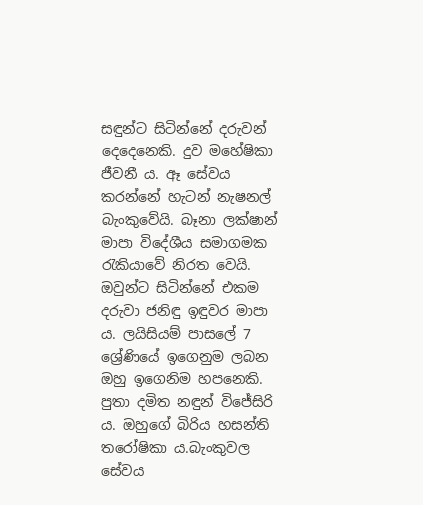සඳුන්ට සිටින්නේ දරුවන් දෙදෙනෙකි. දුව මහේෂිකා ජීවනී ය. ඈ සේවය කරන්නේ හැටන් නැෂනල් බැංකුවේයි. බෑනා ලක්ෂාන් මාපා විදේශීය සමාගමක රැකියාවේ නිරත වෙයි. ඔවුන්ට සිටින්නේ එකම දරුවා ජනිඳු ඉඳුවර මාපා ය. ලයිසියම් පාසලේ 7 ශ්‍රේණියේ ඉගෙනුම ලබන ඔහු ඉගෙනිම හපනෙකි. පුතා දමිත නඳුන් විජේසිරි ය. ඔහුගේ බිරිය හසන්ති තරෝෂිකා ය.බැංකුවල සේවය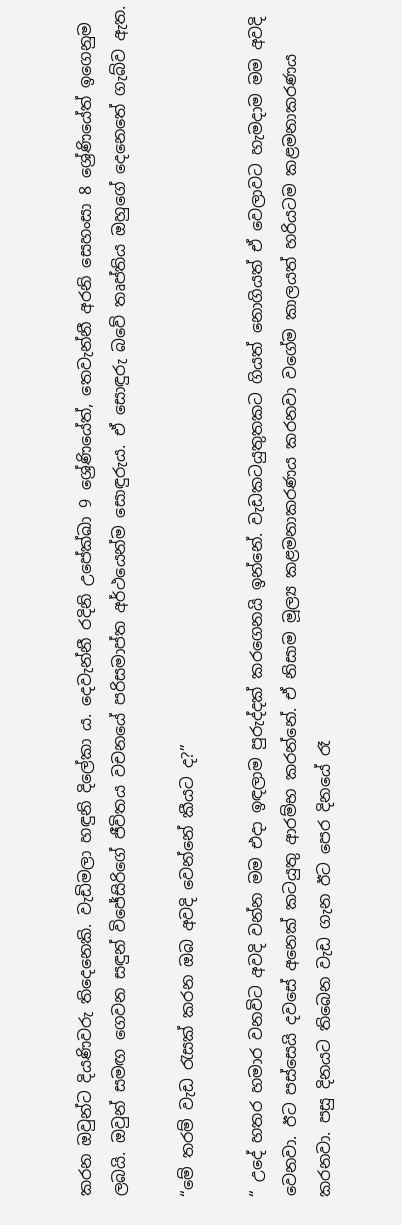කරන ඔවුන්ට දියණිවරු තිදෙනෙකි. වැඩිමලා හඳුනි දිලේකා ය. දෙවැන්නී රදිනි උපේක්ඛා 9 ශ්‍රේණියේත්, තෙවැන්නී අරනි සෙහංසා 8 ශ්‍රේණියේත් ඉගෙනුම ලබයි. ඔවුන් සමඟ ගෙවන සඳුන් විජේසිරිගේ ජීවිතය වචනයේ පරිසමාප්ත අර්ථයෙන්ම සොඳුරුය. ඒ සොඳුරු බවේ තෘප්තිය ඔහුගේ දෙනෙතේ ගැබ්ව ඇත.

“මේ තරම් වැඩ රැසක් කරන ඔබ අවදි වෙන්නේ කීයට ද?”

“ උදේ හතර හමාර වනවිට අවදි වන්න මම එදා ඉඳලාම පුරුද්දක් කරගෙනයි ඉන්නේ. වැඩකටයුතුතකට ගියත් නොගියත් ඒ වෙලාවට හැමදාම මම අවදි වෙනවා. ඊට පස්සෙයි දවසේ අනෙක් කටයුතු ආරම්භ කරන්නේ. ඒ නිසාම මූල්‍ය කළමනාකරණය කරනවා වගේම කාලයත් හරියටම කළමනාකරණය කරනවා. පසු දිනයට තිබෙන වැඩ ගැන ඊට පෙර දිනයේ රෑ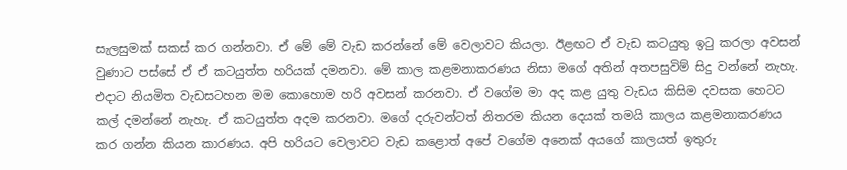සැලසුමක් සකස් කර ගන්නවා. ඒ මේ මේ වැඩ කරන්නේ මේ වෙලාවට කියලා. ඊළඟට ඒ වැඩ කටයුතු ඉටු කරලා අවසන් වුණාට පස්සේ ඒ ඒ කටයුත්ත හරියක් දමනවා. මේ කාල කළමනාකරණය නිසා මගේ අතින් අතපසුවිම් සිදු වන්නේ නැහැ. එදාට නියමිත වැඩසටහන මම කොහොම හරි අවසන් කරනවා. ඒ වගේම මා අද කළ යුතු වැඩය කිසිම දවසක හෙටට කල් දමන්නේ නැහැ. ඒ කටයුත්ත අදම කරනවා. මගේ දරුවන්ටත් නිතරම කියන දෙයක් තමයි කාලය කළමනාකරණය කර ගන්න කියන කාරණය. අපි හරියට වෙලාවට වැඩ කළොත් අපේ වගේම අනෙක් අයගේ කාලයත් ඉතුරු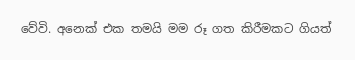වේවි. අනෙක් එක තමයි මම රූ ගත කිරීමකට ගියත්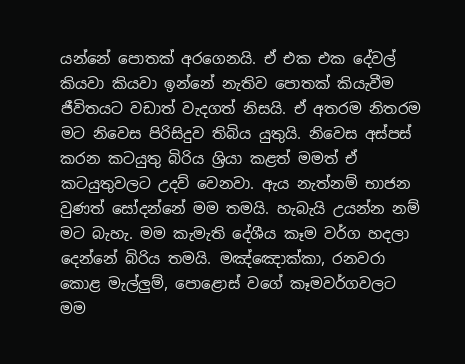යන්නේ පොතක් අරගෙනයි. ඒ එක එක දේවල් කියවා කියවා ඉන්නේ නැතිව පොතක් කියැවීම ජීවිතයට වඩාත් වැදගත් නිසයි. ඒ අතරම නිතරම මට නිවෙස පිරිසිදුව තිබිය යුතුයි. නිවෙස අස්පස් කරන කටයුතු බිරිය ශ්‍රියා කළත් මමත් ඒ කටයුතුවලට උදව් වෙනවා. ඇය නැත්නම් භාජන වුණත් සෝදන්නේ මම තමයි. හැබැයි උයන්න නම් මට බැහැ. මම කැමැති දේශීය කෑම වර්ග හදලා දෙන්නේ බිරිය තමයි. මඤ්ඤොක්කා, රනවරා කොළ මැල්ලුම්, පොළොස් වගේ කෑමවර්ගවලට මම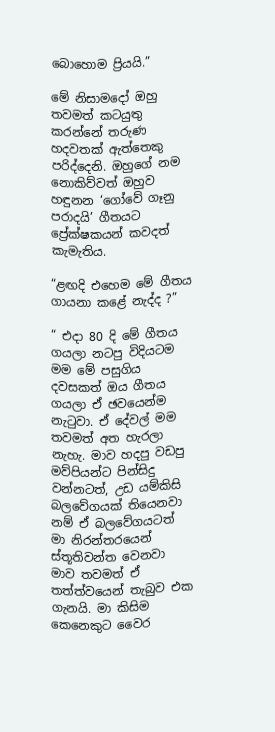බොහොම ප්‍රියයි.”

මේ නිසාමදෝ ඔහු තවමත් කටයුතු කරන්නේ තරුණ හදවතක් ඇත්තෙකු පරිද්දෙනි. ඔහුගේ නම නොකිව්වත් ඔහුව හඳුනන ‘ගෝවේ ගෑනු පරාදයි’ ගීතයට ප්‍රේක්ෂකයන් කවදත් කැමැතිය.

“ළඟදි එහෙම මේ ගීතය ගායනා කළේ නැද්ද ?”

“ එදා 80 දි මේ ගීතය ගයලා නටපු විදියටම මම මේ පසුගිය දවසකත් ඔය ගීතය ගයලා ඒ ඡවයෙන්ම නැටුවා. ඒ දේවල් මම තවමත් අත හැරලා නැහැ. මාව හදපු වඩපු මව්පියන්ට පින්සිදු වන්නටත්, උඩ යම්කිසි බලවේගයක් තියෙනවා නම් ඒ බලවේගයටත් මා නිරන්තරයෙන් ස්තූතිවන්ත වෙනවා මාව තවමත් ඒ තත්ත්වයෙන් තැබුව එක ගැනයි. මා කිසිම කෙනෙකුට වෛර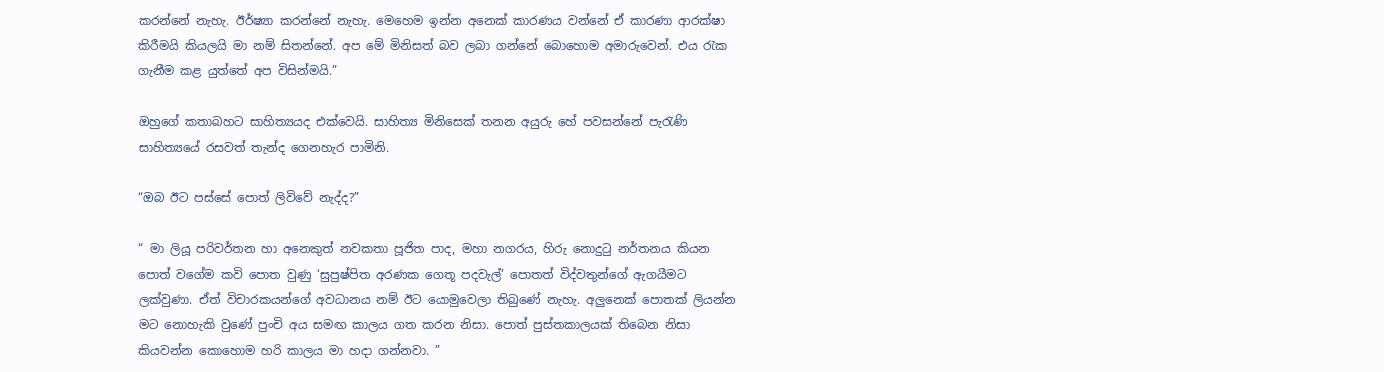කරන්නේ නැහැ. ඊර්ෂ්‍යා කරන්නේ නැහැ. මෙහෙම ඉන්න අනෙක් කාරණය වන්නේ ඒ කාරණා ආරක්ෂා කිරීමයි කියලයි මා නම් සිතන්නේ. අප මේ මිනිසත් බව ලබා ගන්නේ බොහොම අමාරුවෙන්. එය රැක ගැනීම කළ යුත්තේ අප විසින්මයි.”

ඔහුගේ කතාබහට සාහිත්‍යයද එක්වෙයි. සාහිත්‍ය මිනිසෙක් තනන අයුරු හේ පවසන්නේ පැරැණි සාහිත්‍යයේ රසවත් තැන්ද ගෙනහැර පාමිනි.

“ඔබ ඊට පස්සේ පොත් ලිවිවේ නැද්ද?”

“ මා ලියූ පරිවර්තන හා අනෙකුත් නවකතා පූජිත පාද, මහා නගරය, හිරු නොදුටු නර්තනය කියන පොත් වගේම කවි පොත වුණු ‘සුපුෂ්පිත අරණක ගෙතූ පදවැල්’ පොතත් විද්වතුන්ගේ ඇගයීමට ලක්වුණා. ඒත් විචාරකයන්ගේ අවධානය නම් ඊට යොමුවෙලා තිබුණේ නැහැ. අලුනෙක් පොතක් ලියන්න මට නොහැකි වුණේ පුංචි අය සමඟ කාලය ගත කරන නිසා. පොත් පුස්තකාලයක් තිබෙන නිසා කියවන්න කොහොම හරි කාලය මා හදා ගන්නවා. ”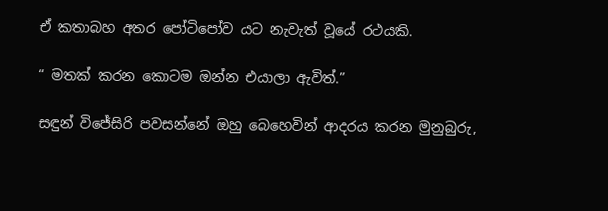ඒ කතාබහ අතර පෝටිපෝව යට නැවැත් වූයේ රථයකි.

“ මතක් කරන කොටම ඔන්න එයාලා ඇවිත්.”

සඳුන් විජේසිරි පවසන්නේ ඔහු බෙහෙවින් ආදරය කරන මුනුබුරු,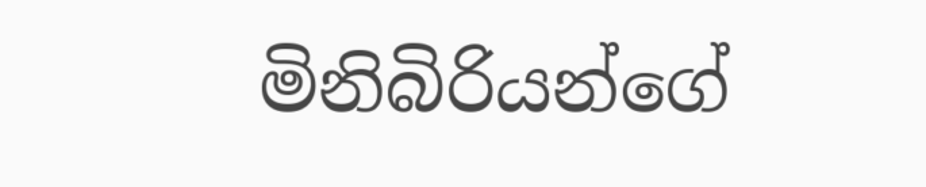මිනිබිරියන්ගේ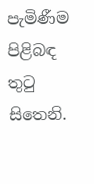පැමිණීම පිළිබඳ තුටු සිතෙනි.